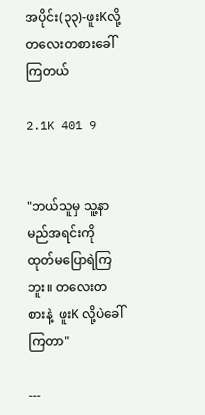အပိုင်း(၃၃)-ဖူးKလို့တလေးတစားခေါ်ကြတယ်

2.1K 401 9


"ဘယ်သူမှ သူ့နာမည်အရင်းကို ထုတ်မပြောရဲကြဘူး။ တလေးတစားနဲ့  ဖူးK လို့ပဲခေါ်ကြတာ"

---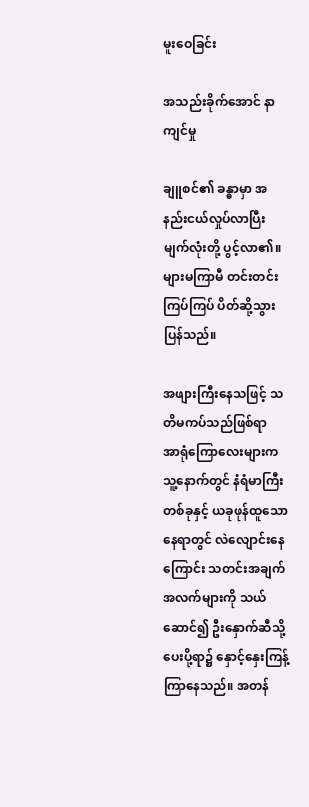မူးဝေခြင်း

အသည်းခိုက်အောင် နာကျင်မှု

ချူစင်၏ ခန္ဓာမှာ အနည်းငယ်လှုပ်လာပြီး မျက်လုံးတို့ ပွင့်လာ၏။ များမကြာမီ တင်းတင်းကြပ်ကြပ် ပိတ်ဆို့သွားပြန်သည်။

အဖျားကြီးနေသဖြင့် သတိမကပ်သည်ဖြစ်ရာ  အာရုံကြောလေးများက သူ့နောက်တွင် နံရံမာကြီးတစ်ခုနှင့် ယခုဖုန်ထူသောနေရာတွင် လဲလျောင်းနေကြောင်း သတင်းအချက်အလက်များကို သယ်ဆောင်၍ ဦးနှောက်ဆီသို့ ပေးပို့ရာ၌ နှောင့်နှေးကြန့်ကြာနေသည်။ အတန်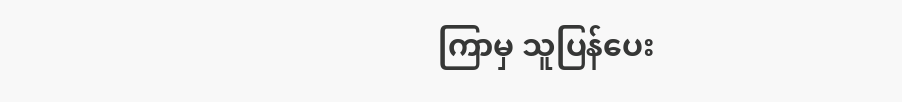ကြာမှ သူပြန်ပေး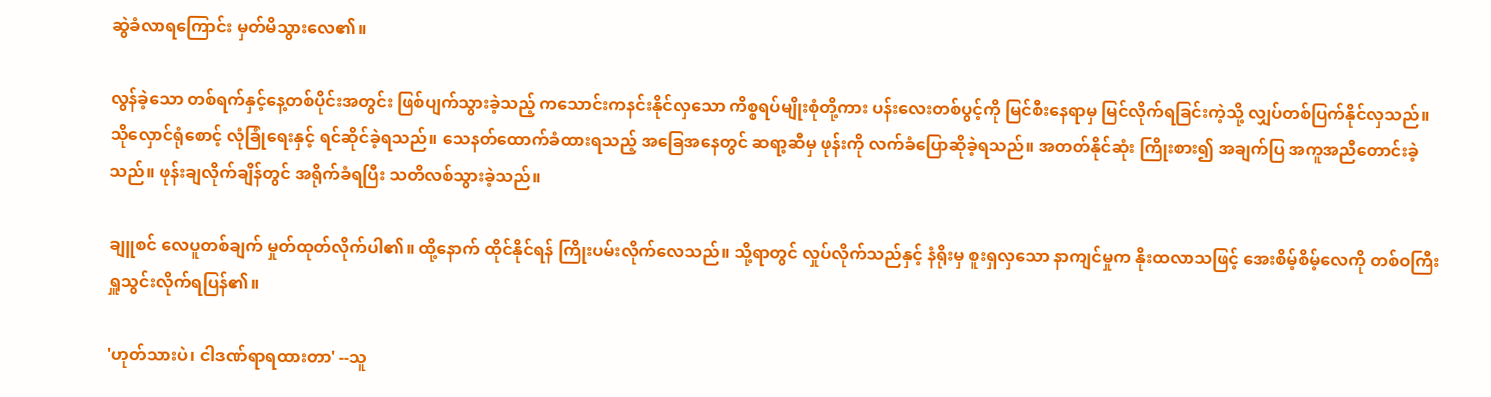ဆွဲခံလာရကြောင်း မှတ်မိသွားလေ၏။

လွန်ခဲ့သော တစ်ရက်နှင့်နေ့တစ်ပိုင်းအတွင်း ဖြစ်ပျက်သွားခဲ့သည့် ကသောင်းကနင်းနိုင်လှသော ကိစ္စရပ်မျိုးစုံတို့ကား ပန်းလေးတစ်ပွင့်ကို မြင်စီးနေရာမှ မြင်လိုက်ရခြင်းကဲ့သို့ လျှပ်တစ်ပြက်နိုင်လှသည်။ သိုလှောင်ရုံစောင့် လုံခြုံရေးနှင့် ရင်ဆိုင်ခဲ့ရသည်။ သေနတ်ထောက်ခံထားရသည့် အခြေအနေတွင် ဆရာ့ဆီမှ ဖုန်းကို လက်ခံပြောဆိုခဲ့ရသည်။ အတတ်နိုင်ဆုံး ကြိုးစား၍ အချက်ပြ အကူအညီတောင်းခဲ့သည်။ ဖုန်းချလိုက်ချိန်တွင် အရိုက်ခံရပြီး သတိလစ်သွားခဲ့သည်။

ချူစင် လေပူတစ်ချက် မှုတ်ထုတ်လိုက်ပါ၏။ ထို့နောက် ထိုင်နိုင်ရန် ကြိုးပမ်းလိုက်လေသည်။ သို့ရာတွင် လှုပ်လိုက်သည်နှင့် နံရိုးမှ စူးရှလှသော နာကျင်မှုက နိုးထလာသဖြင့် အေးစိမ့်စိမ့်လေကို တစ်ဝကြီးရှူသွင်းလိုက်ရပြန်၏။

'ဟုတ်သားပဲ၊ ငါဒဏ်ရာရထားတာ' --သူ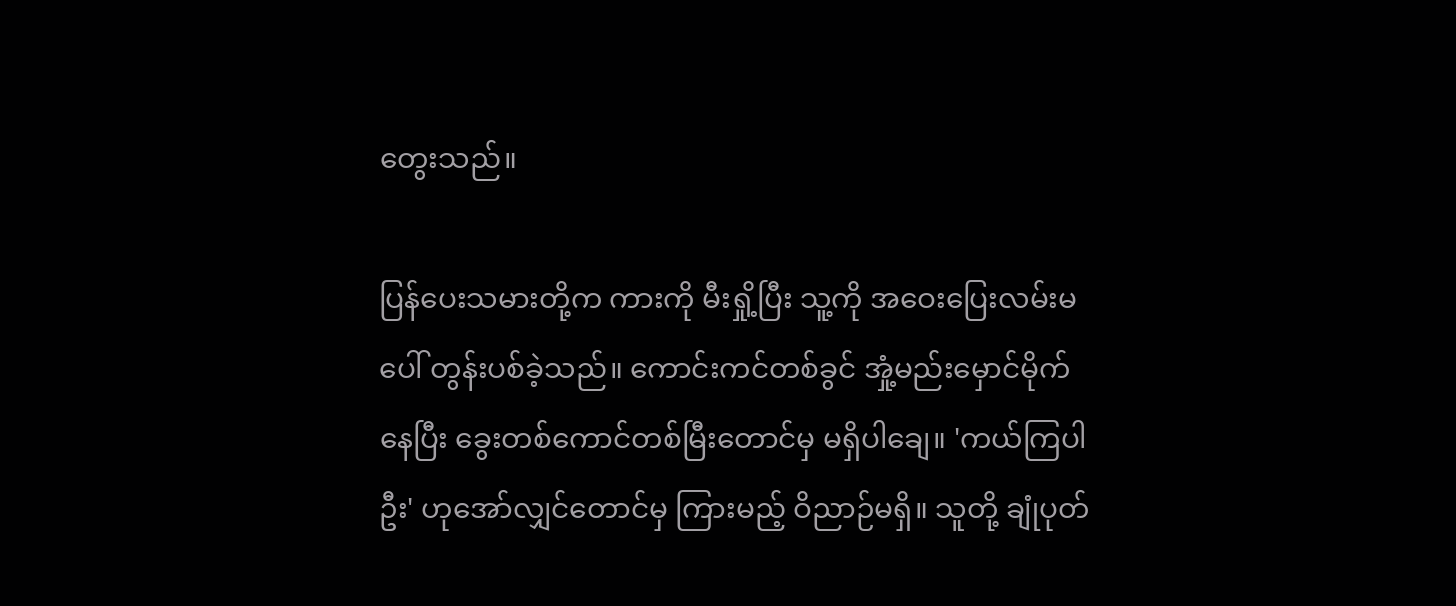တွေးသည်။

ပြန်ပေးသမားတို့က ကားကို မီးရှို့ပြီး သူ့ကို အဝေးပြေးလမ်းမပေါ် တွန်းပစ်ခဲ့သည်။ ကောင်းကင်တစ်ခွင် အှုံ့မည်းမှောင်မိုက်နေပြီး ခွေးတစ်ကောင်တစ်မြီးတောင်မှ မရှိပါချေ။ 'ကယ်ကြပါဦး' ဟုအော်လျှင်တောင်မှ ကြားမည့် ဝိညာဉ်မရှိ။ သူတို့ ချုံပုတ်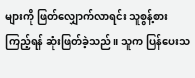များကို ဖြတ်လျှောက်လာရင်း သူစွန့်စားကြည့်ရန် ဆုံးဖြတ်ခဲ့သည်။ သူက ပြန်ပေးသ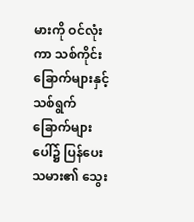မားကို ဝင်လုံးကာ သစ်ကိုင်းခြောက်များနှင့် သစ်ရွက်ခြောက်များပေါ်၌ ပြန်ပေးသမား၏ သွေး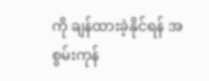ကို ချန်ထားခဲ့နိုင်ရန် အစွမ်းကုန်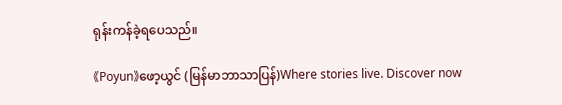ရုန်းကန်ခဲ့ရပေသည်။

《Poyun》ဖော့ယွင် (မြန်မာဘာသာပြန်)Where stories live. Discover now